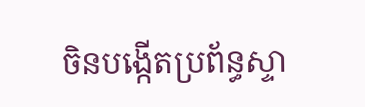ចិនបង្កើតប្រព័ន្ធស្ទា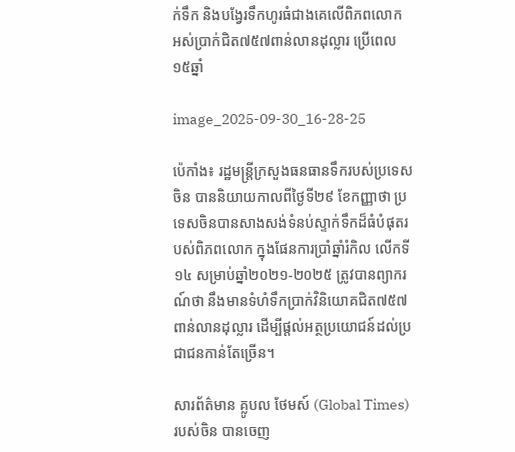ក់ទឹក និងបង្វែរទឹកហូរធំជាងគេលើពិភពលោក អស់ប្រាក់ជិត៧៥៧ពាន់លានដុល្លារ ប្រើពេល១៥ឆ្នាំ

image_2025-09-30_16-28-25

ប៉េកាំង៖ រដ្ឋមន្ត្រីក្រសួងធនធានទឹករបស់ប្រទេសចិន បាននិយាយកាលពីថ្ងៃទី២៩ ខែកញ្ញាថា ប្រទេសចិនបានសាងសង់ទំនប់ស្ទាក់ទឹកដ៏ធំបំផុតរបស់ពិភពលោក ក្នុងផែនការប្រាំឆ្នាំរំកិល លើកទី១៤ សម្រាប់ឆ្នាំ២០២១-២០២៥ ត្រូវបានព្យាករណ៍ថា នឹងមានទំហំទឹកប្រាក់វិនិយោគជិត៧៥៧ពាន់លានដុល្លារ ដើម្បីផ្តល់អត្ថប្រយោជន៍ដល់ប្រជាជនកាន់តែច្រើន។

សារព័ត៌មាន គ្លូបល ថែមស៍ (Global Times) របស់ចិន បានចេញ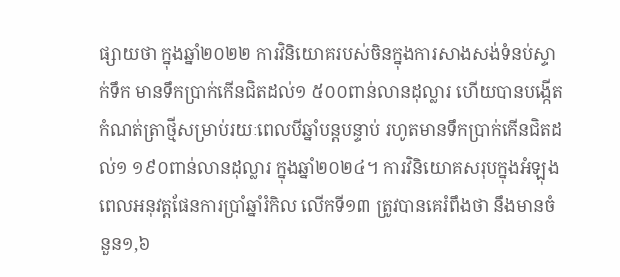ផ្សាយថា ក្នុងឆ្នាំ២០២២ ការវិនិយោគរបស់ចិនក្នុងការសាងសង់ទំនប់ស្ទាក់ទឹក មានទឹកប្រាក់កើនជិតដល់១ ៥០០ពាន់លានដុល្លារ ហើយបានបង្កើតកំណត់ត្រាថ្មីសម្រាប់រយៈពេលបីឆ្នាំបន្តបន្ទាប់ រហូតមានទឹកប្រាក់កើនជិតដល់១ ១៩០ពាន់លានដុល្លារ ក្នុងឆ្នាំ២០២៤។ ការវិនិយោគសរុបក្នុងអំឡុងពេលអនុវត្តផែនការប្រាំឆ្នាំរំកិល លើកទី១៣ ត្រូវបានគេរំពឹងថា នឹងមានចំនួន១,៦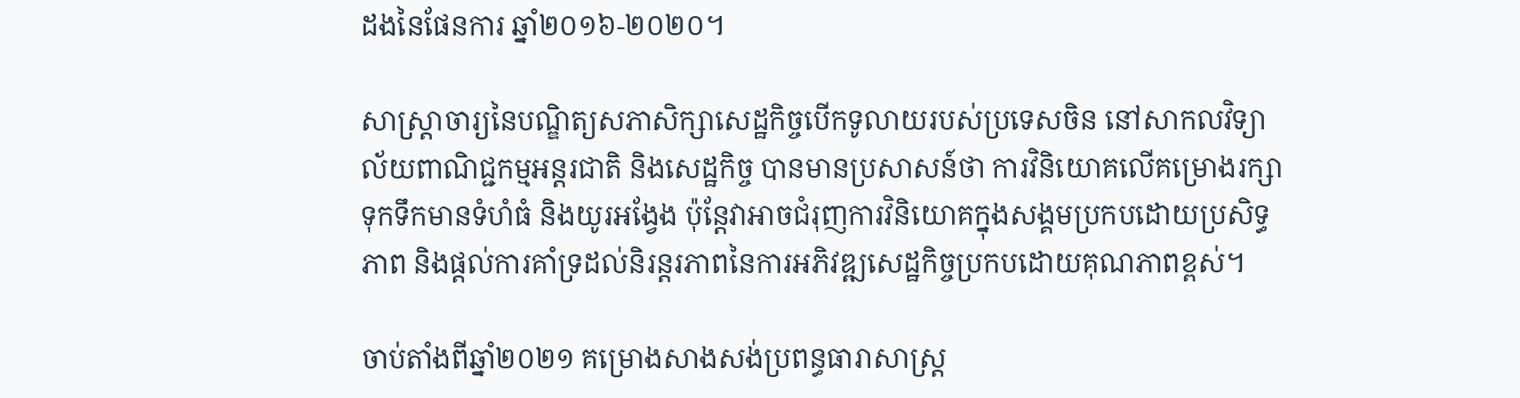ដងនៃផែនការ ឆ្នាំ២០១៦-២០២០។

សាស្ត្រាចារ្យនៃបណ្ឌិត្យសភាសិក្សាសេដ្ឋកិច្ចបើកទូលាយរបស់ប្រទេសចិន នៅសាកលវិទ្យាល័យពាណិជ្ជកម្មអន្តរជាតិ និងសេដ្ឋកិច្ច បានមានប្រសាសន៍ថា ការវិនិយោគលើគម្រោងរក្សាទុកទឹកមានទំហំធំ និងយូរអង្វែង ប៉ុន្តែវាអាចជំរុញការវិនិយោគក្នុងសង្គមប្រកបដោយប្រសិទ្ធភាព និងផ្តល់ការគាំទ្រដល់និរន្តរភាពនៃការអភិវឌ្ឍសេដ្ឋកិច្ចប្រកបដោយគុណភាពខ្ពស់។

ចាប់តាំងពីឆ្នាំ២០២១ គម្រោងសាងសង់ប្រពន្ធធារាសាស្ត្រ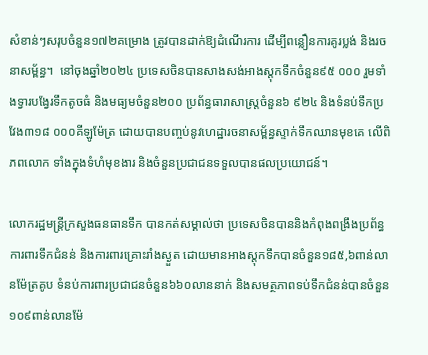សំខាន់ៗសរុបចំនួន១៧២គម្រោង ត្រូវបានដាក់ឱ្យដំណើរការ ដើម្បីពន្លឿនការគូរប្លង់ និងរចនាសម្ព័ន្ធ។  នៅចុងឆ្នាំ២០២៤ ប្រទេសចិនបានសាងសង់អាងស្តុកទឹកចំនួន៩៥ ០០០ រួមទាំងទ្វារបង្វែរទឹកតូចធំ និងមធ្យមចំនួន២០០ ប្រព័ន្ធធារាសាស្ត្រចំនួន៦ ៩២៤ និងទំនប់ទឹកប្រវែង៣១៨ ០០០គីឡូម៉ែត្រ ដោយបានបញ្ចប់នូវហេដ្ឋារចនាសម្ព័ន្ធស្ទាក់ទឹកឈានមុខគេ លើពិភពលោក ទាំងក្នុងទំហំមុខងារ និងចំនួនប្រជាជនទទួលបានផលប្រយោជន៍។

លោករដ្ឋមន្ត្រីក្រសួងធនធានទឹក បានកត់សម្គាល់ថា ប្រទេសចិនបាននិងកំពុងពង្រឹងប្រព័ន្ធការពារទឹកជំនន់ និងការពារគ្រោះរាំងស្ងួត ដោយមានអាងស្តុកទឹកបានចំនួន១៨៥,៦ពាន់លានម៉ែត្រគូប ទំនប់ការពារប្រជាជនចំនួន៦៦០លាននាក់ និងសមត្ថភាពទប់ទឹកជំនន់បានចំនួន១០៩ពាន់លានម៉ែ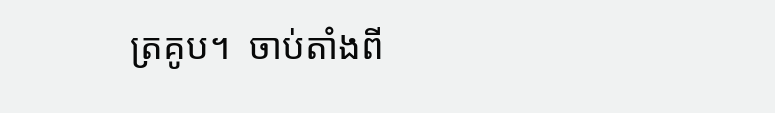ត្រគូប។  ចាប់តាំងពី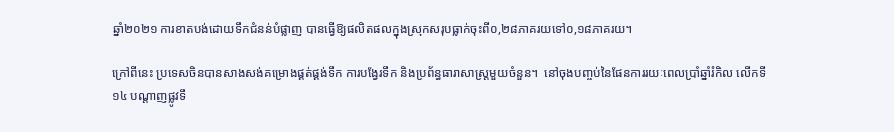ឆ្នាំ២០២១ ការខាតបង់ដោយទឹកជំនន់បំផ្លាញ បានធ្វើឱ្យផលិតផលក្នុងស្រុកសរុបធ្លាក់ចុះពី០,២៨ភាគរយទៅ០,១៨ភាគរយ។

ក្រៅពីនេះ ប្រទេសចិនបានសាងសង់គម្រោងផ្គត់ផ្គង់ទឹក ការបង្វែរទឹក និងប្រព័ន្ធធារាសាស្ត្រមួយចំនួន។  នៅចុងបញ្ចប់នៃផែនការរយៈពេលប្រាំឆ្នាំរំកិល លើកទី១៤ បណ្តាញផ្លូវទឹ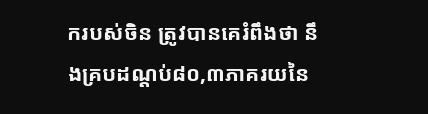ករបស់ចិន ត្រូវបានគេរំពឹងថា នឹងគ្របដណ្តប់៨០,៣ភាគរយនៃ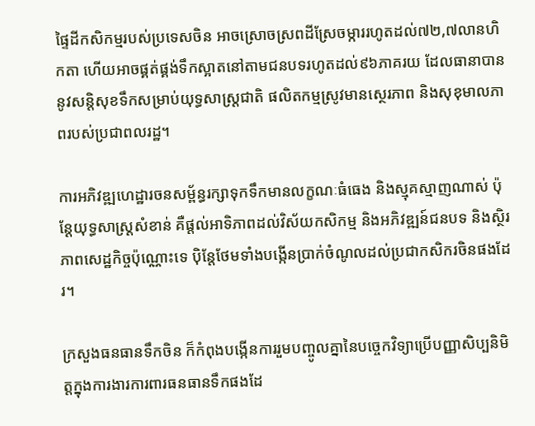ផ្ទៃដីកសិកម្មរបស់ប្រទេសចិន អាចស្រោចស្រពដីស្រែចម្ការរហូតដល់៧២,៧លានហិកតា ហើយអាចផ្គត់ផ្គង់ទឹកស្អាតនៅតាមជនបទរហូតដល់៩៦ភាគរយ ដែលធានាបាននូវសន្តិសុខទឹកសម្រាប់យុទ្ធសាស្ត្រជាតិ ផលិតកម្មស្រូវមានស្ថេរភាព និងសុខុមាលភាពរបស់ប្រជាពលរដ្ឋ។

ការអភិវឌ្ឍហេដ្ឋារចនសម្ព័ន្ធរក្សាទុកទឹកមានលក្ខណៈធំធេង និងស្មុគស្មាញណាស់ ប៉ុន្តែយុទ្ធសាស្ត្រសំខាន់ គឺផ្តល់អាទិភាពដល់វិស័យកសិកម្ម និងអភិវឌ្ឍន៍ជនបទ និងស្ថិរភាពសេដ្ឋកិច្ចប៉ុណ្ណោះទេ ប៉ិន្តែថែមទាំងបង្កើនប្រាក់ចំណូលដល់ប្រជាកសិករចិនផងដែរ។

ក្រសួងធនធានទឹកចិន ក៏កំពុងបង្កើនការរួមបញ្ចូលគ្នានៃបច្ចេកវិទ្យាប្រើបញ្ញាសិប្បនិមិត្តក្នុងការងារការពារធនធានទឹកផងដែ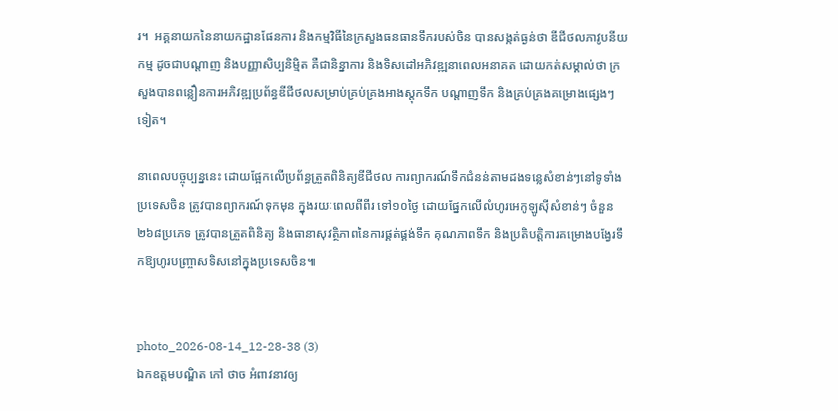រ។  អគ្គនាយកនៃនាយកដ្ឋានផែនការ និងកម្មវិធីនៃក្រសួងធនធានទឹករបស់ចិន បានសង្កត់ធ្ងន់ថា ឌីជីថលភាវូបនីយកម្ម ដូចជាបណ្តាញ និងបញ្ញាសិប្បនិម្មិត គឺជានិន្នាការ និងទិសដៅអភិវឌ្ឍនាពេលអនាគត ដោយកត់សម្គាល់ថា ក្រសួងបានពន្លឿនការអភិវឌ្ឍប្រព័ន្ធឌីជីថលសម្រាប់គ្រប់គ្រងអាងស្តុកទឹក បណ្តាញទឹក និងគ្រប់គ្រងគម្រោងផ្សេងៗទៀត។

នាពេលបច្ចុប្បន្ននេះ ដោយផ្អែកលើប្រព័ន្ធត្រួតពិនិត្យឌីជីថល ការព្យាករណ៍ទឹកជំនន់តាមដងទន្លេសំខាន់ៗនៅទូទាំងប្រទេសចិន ត្រូវបានព្យាករណ៍ទុកមុន ក្នុងរយៈពេលពីពីរ ទៅ១០ថ្ងៃ ដោយផ្នែកលើលំហូរអេកូឡូស៊ីសំខាន់ៗ ចំនួន២៦៨ប្រភេទ ត្រូវបានត្រួតពិនិត្យ និងធានាសុវត្ថិភាពនៃការផ្គត់ផ្គង់ទឹក គុណភាពទឹក និងប្រតិបត្តិការគម្រោងបង្វែរទឹកឱ្យហូរបញ្ច្រាសទិសនៅក្នុងប្រទេសចិន៕


photo_2026-08-14_12-28-38 (3)
ឯកឧត្តមបណ្ឌិត កៅ ថាច អំពាវនាវឲ្យ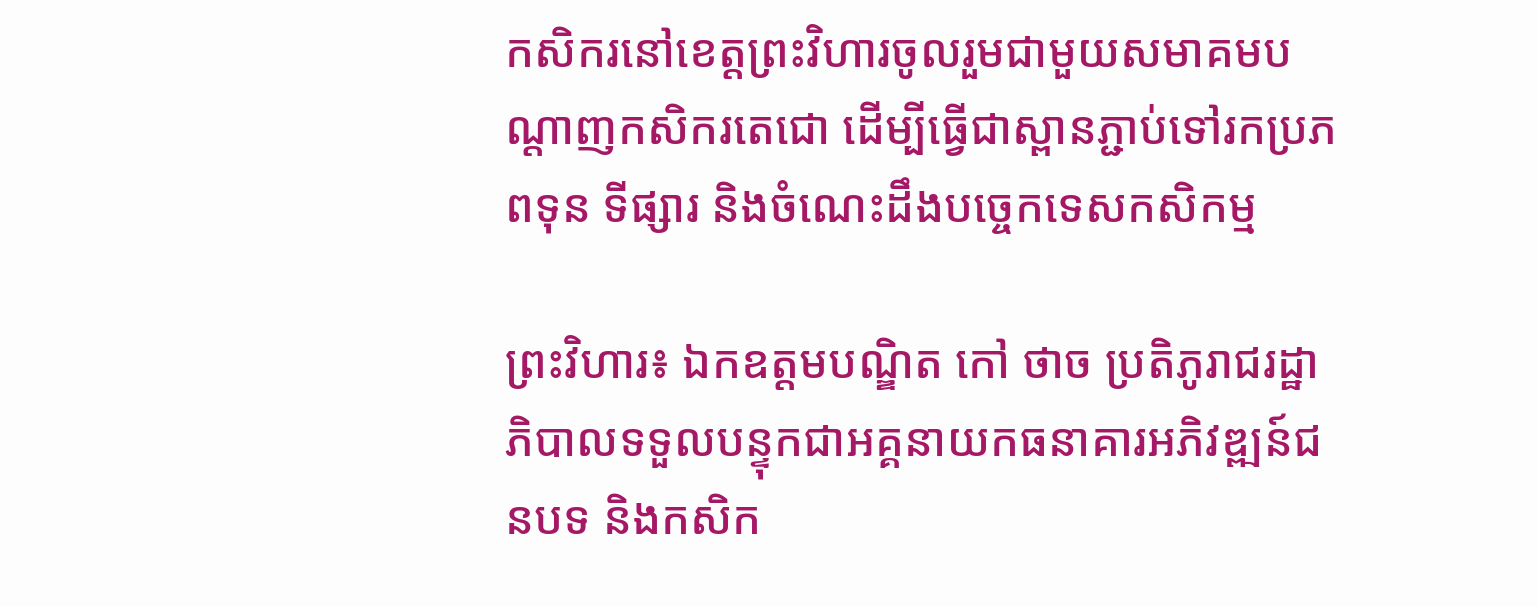កសិករនៅខេត្តព្រះវិហារចូលរួមជាមួយសមាគមបណ្តាញកសិករតេជោ ដើម្បីធ្វើជាស្ពានភ្ជាប់ទៅរកប្រភពទុន ទីផ្សារ និងចំណេះដឹងបច្ចេកទេសកសិកម្ម

ព្រះវិហារ៖ ឯកឧត្តមបណ្ឌិត កៅ ថាច ប្រតិភូរាជរដ្ឋាភិបាលទទួលបន្ទុកជាអគ្គនាយកធនាគារអភិវឌ្ឍន៍ជនបទ និងកសិក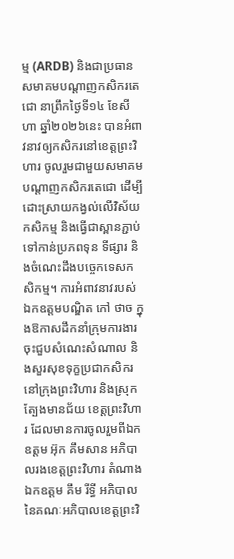ម្ម (ARDB) និងជាប្រធានសមាគមបណ្តាញកសិករតេជោ នាព្រឹកថ្ងៃទី១៤ ខែសីហា ឆ្នាំ២០២៦នេះ បានអំពាវនាវឲ្យកសិករនៅខេត្តព្រះវិហារ ចូលរួមជាមួយសមាគមបណ្តាញកសិករតេជោ ដើម្បីដោះស្រាយកង្វល់លើវិស័យកសិកម្ម និងធ្វើជាស្ពានភ្ជាប់ទៅកាន់ប្រភពទុន ទីផ្សារ និងចំណេះដឹងបច្ចេកទេសកសិកម្ម។ ការអំពាវនាវរបស់ឯកឧត្តមបណ្ឌិត កៅ ថាច ក្នុងឱកាសដឹកនាំក្រុមការងារចុះជួបសំណេះសំណាល និងសួរសុខទុក្ខប្រជាកសិករនៅក្រុងព្រះវិហារ និងស្រុកត្បែងមានជ័យ ខេត្តព្រះវិហារ ដែលមានការចូលរួមពីឯកឧត្តម អ៊ុក គឹមសាន អភិបាលរងខេត្តព្រះវិហារ តំណាង ឯកឧត្តម គឹម រីទ្ធី អភិបាលនៃគណៈអភិបាលខេត្តព្រះវិ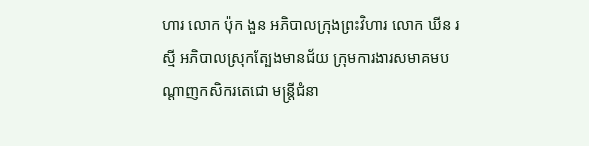ហារ លោក ប៉ុក ងួន អភិបាលក្រុងព្រះវិហារ លោក ឃីន រស្មី អភិបាលស្រុកត្បែងមានជ័យ ក្រុមការងារសមាគមបណ្តាញកសិករតេជោ មន្ត្រីជំនា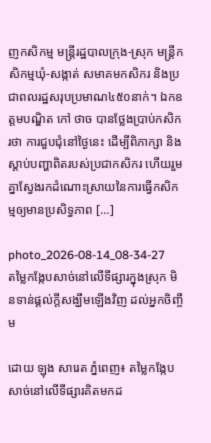ញកសិកម្ម មន្ត្រីរដ្ឋបាលក្រុង-ស្រុក មន្ត្រីកសិកម្មឃុំ-សង្កាត់ សមាគមកសិករ និងប្រជាពលរដ្ឋសរុបប្រមាណ៤៥០នាក់។ ឯកឧត្តមបណ្ឌិត កៅ ថាច បានថ្លែងប្រាប់កសិករថា ការជួបជុំនៅថ្ងៃនេះ ដើម្បីពិភាក្សា និងស្តាប់បញ្ហាពិតរបស់ប្រជាកសិករ ហើយរួមគ្នាស្វែងរកដំណោះស្រាយនៃការធ្វើកសិកម្មឲ្យមានប្រសិទ្ធភាព […]

photo_2026-08-14_08-34-27
តម្លៃកង្កែបសាច់នៅលើទីផ្សារក្នុងស្រុក មិនទាន់ផ្តល់ក្តីសង្ឃឹមឡើងវិញ ដល់អ្នកចិញ្ចឹម

ដោយ ឡុង សារេត ភ្នំពេញ៖ តម្លៃកង្កែបសាច់នៅលើទីផ្សារគិតមកដ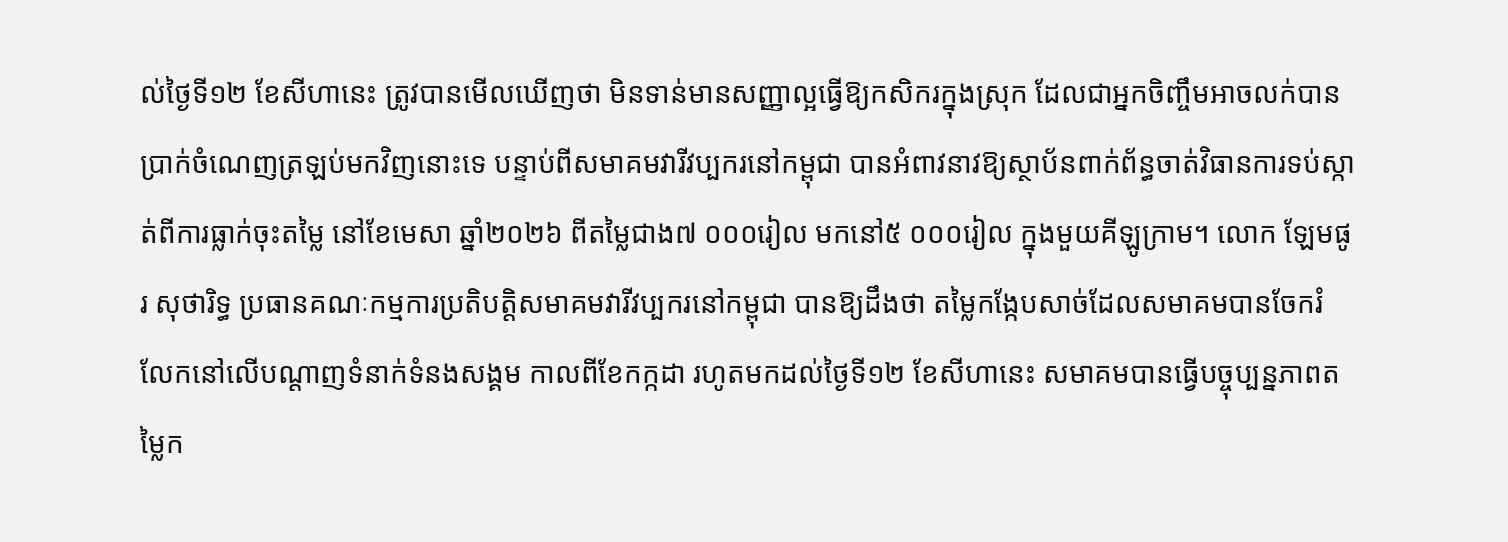ល់ថ្ងៃទី១២ ខែសីហានេះ ត្រូវបានមើលឃើញថា មិនទាន់មានសញ្ញាល្អធ្វើឱ្យកសិករក្នុងស្រុក ដែលជាអ្នកចិញ្ចឹមអាចលក់បានប្រាក់ចំណេញត្រឡប់មកវិញនោះទេ បន្ទាប់ពីសមាគមវារីវប្បករនៅកម្ពុជា បានអំពាវនាវឱ្យស្ថាប័នពាក់ព័ន្ធចាត់វិធានការទប់ស្កាត់ពីការធ្លាក់ចុះតម្លៃ នៅខែមេសា ឆ្នាំ២០២៦ ពីតម្លៃជាង៧ ០០០រៀល មកនៅ៥ ០០០រៀល ក្នុងមួយគីឡូក្រាម។ លោក ឡែមផូរ សុថារិទ្ធ ប្រធានគណៈកម្មការប្រតិបត្តិសមាគមវារីវប្បករនៅកម្ពុជា បានឱ្យដឹងថា តម្លៃកង្កែបសាច់ដែលសមាគមបានចែករំលែកនៅលើបណ្តាញទំនាក់ទំនងសង្គម កាលពីខែកក្កដា រហូតមកដល់ថ្ងៃទី១២ ខែសីហានេះ សមាគមបានធ្វើបច្ចុប្បន្នភាពតម្លៃក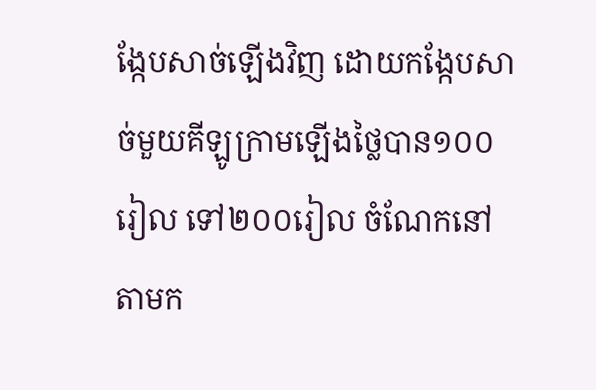ង្កែបសាច់ឡើងវិញ ដោយកង្កែបសាច់មួយគីឡូក្រាមឡើងថ្លៃបាន១០០រៀល ទៅ២០០រៀល ចំណែកនៅតាមក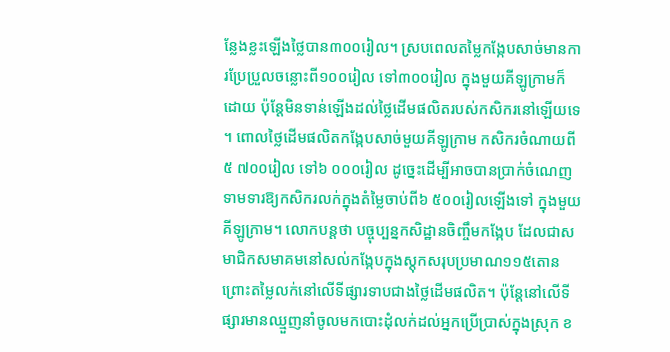ន្លែងខ្លះឡើងថ្លៃបាន៣០០រៀល។ ស្របពេលតម្លៃកង្កែបសាច់មានការប្រែប្រួលចន្លោះពី១០០រៀល ទៅ៣០០រៀល ក្នុងមួយគីឡូក្រាមក៏ដោយ ប៉ុន្តែមិនទាន់ឡើងដល់ថ្លៃដើមផលិតរបស់កសិករនៅឡើយទេ។ ពោលថ្លៃដើមផលិតកង្កែបសាច់មួយគីឡូក្រាម កសិករចំណាយពី៥ ៧០០រៀល ទៅ៦ ០០០រៀល ដូច្នេះដើម្បីអាចបានប្រាក់ចំណេញ ទាមទារឱ្យកសិករលក់ក្នុងតំម្លៃចាប់ពី៦ ៥០០រៀលឡើងទៅ ក្នុងមួយគីឡូក្រាម។ លោកបន្តថា បច្ចុប្បន្នកសិដ្ឋានចិញ្ចឹមកង្កែប ដែលជាសមាជិកសមាគមនៅសល់កង្កែបក្នុងស្តុកសរុបប្រមាណ១១៥តោន ព្រោះតម្លៃលក់នៅលើទីផ្សារទាបជាងថ្លៃដើមផលិត។ ប៉ុន្តែនៅលើទីផ្សារមានឈ្មួញនាំចូលមកបោះដុំលក់ដល់អ្នកប្រើប្រាស់ក្នុងស្រុក ខ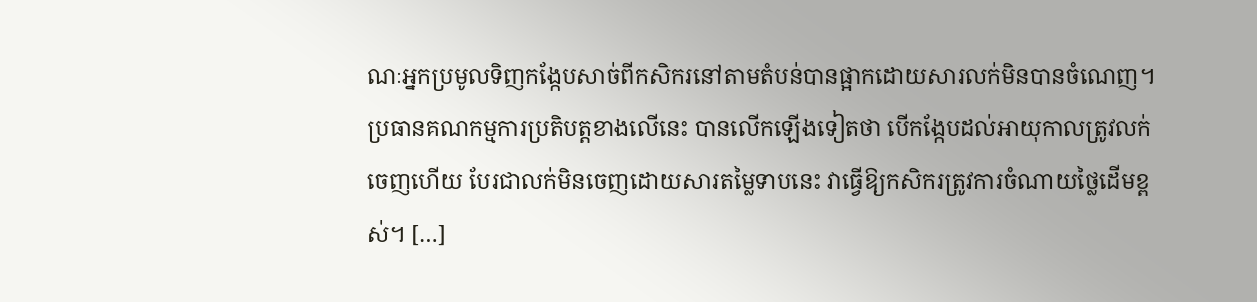ណៈអ្នកប្រមូលទិញកង្កែបសាច់ពីកសិករនៅតាមតំបន់បានផ្អាកដោយសារលក់មិនបានចំណេញ។ ប្រធានគណកម្មការប្រតិបត្តខាងលើនេះ បានលើកឡើងទៀតថា បើកង្កែបដល់អាយុកាលត្រូវលក់ចេញហើយ បែរជាលក់មិនចេញដោយសារតម្លៃទាបនេះ វាធ្វើឱ្យកសិករត្រូវការចំណាយថ្លៃដើមខ្ពស់។ […]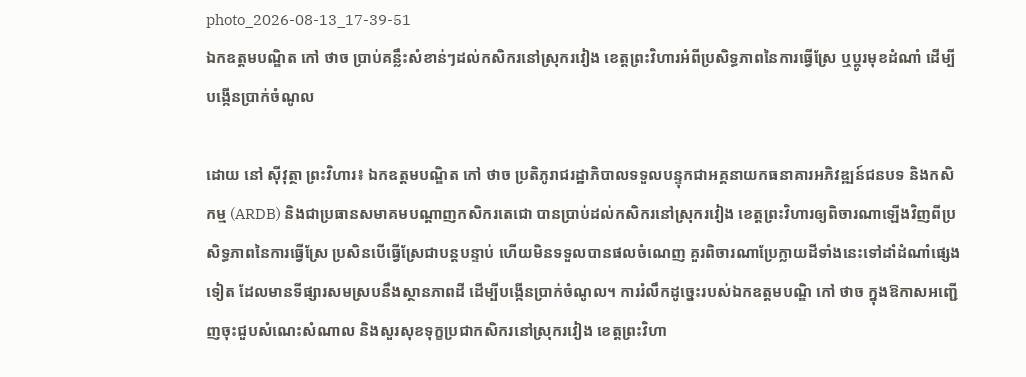photo_2026-08-13_17-39-51
ឯកឧត្តមបណ្ឌិត កៅ ថាច ប្រាប់គន្លឹះសំខាន់ៗដល់កសិករនៅស្រុករវៀង ខេត្តព្រះវិហារអំពីប្រសិទ្ធភាពនៃការធ្វើស្រែ ឬប្តូរមុខដំណាំ ដើម្បីបង្កើនប្រាក់ចំណូល

ដោយ នៅ ស៊ីវុត្ថា ព្រះវិហារ៖ ឯកឧត្តមបណ្ឌិត កៅ ថាច ប្រតិភូរាជរដ្ឋាភិបាលទទួលបន្ទុកជាអគ្គនាយកធនាគារអភិវឌ្ឍន៍ជនបទ និងកសិកម្ម (ARDB) និងជាប្រធានសមាគមបណ្តាញកសិករតេជោ បានប្រាប់ដល់កសិករនៅស្រុករវៀង ខេត្តព្រះវិហារឲ្យពិចារណាឡើងវិញពីប្រសិទ្ធភាពនៃការធ្វើស្រែ ប្រសិនបើធ្វើស្រែជាបន្តបន្ទាប់ ហើយមិនទទួលបានផលចំណេញ គួរពិចារណាប្រែក្លាយដីទាំងនេះទៅដាំដំណាំផ្សេងទៀត ដែលមានទីផ្សារសមស្របនឹងស្ថានភាពដី ដើម្បីបង្កើនប្រាក់ចំណូល។ ការរំលឹកដូច្នេះរបស់ឯកឧត្តមបណ្ឌិ កៅ ថាច ក្នុងឱកាសអញ្ជើញចុះជួបសំណេះសំណាល និងសួរសុខទុក្ខប្រជាកសិករនៅស្រុករវៀង ខេត្តព្រះវិហា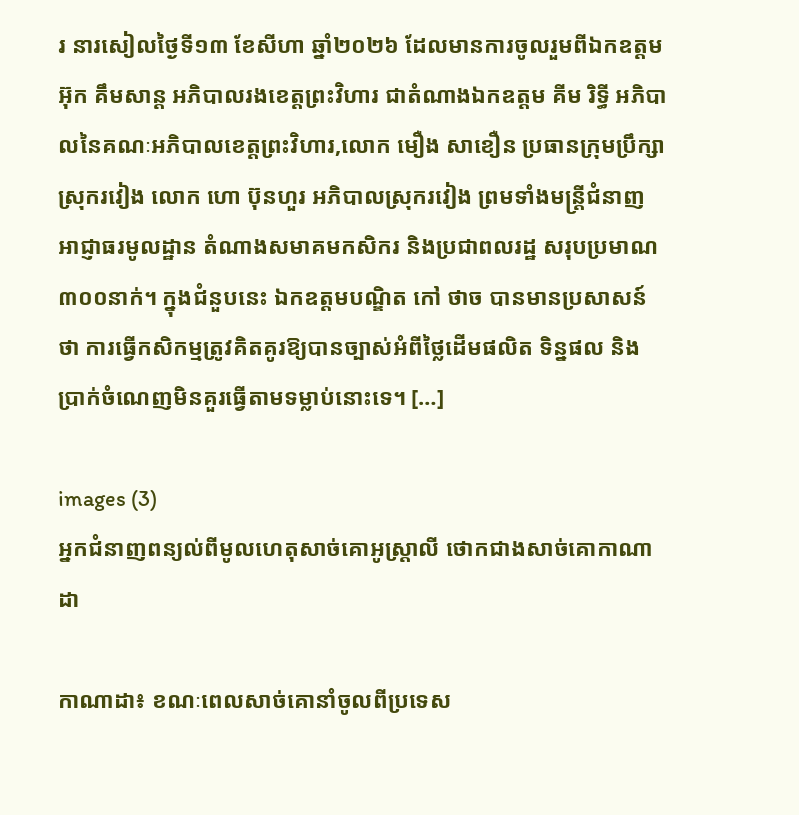រ នារសៀលថ្ងៃទី១៣ ខែសីហា ឆ្នាំ២០២៦ ដែលមានការចូលរួមពីឯកឧត្តម អ៊ុក គឹមសាន្ត អភិបាលរងខេត្តព្រះវិហារ ជាតំណាងឯកឧត្តម គីម រិទ្ធី អភិបាលនៃគណៈអភិបាលខេត្តព្រះវិហារ,លោក មឿង សាខឿន ប្រធានក្រុមប្រឹក្សាស្រុករវៀង លោក ហោ ប៊ុនហួរ អភិបាលស្រុករវៀង ព្រមទាំងមន្ត្រីជំនាញ អាជ្ញាធរមូលដ្ឋាន តំណាងសមាគមកសិករ និងប្រជាពលរដ្ឋ សរុបប្រមាណ៣០០នាក់។ ក្នុងជំនួបនេះ ឯកឧត្តមបណ្ឌិត កៅ ថាច បានមានប្រសាសន៍ថា ការធ្វើកសិកម្មត្រូវគិតគូរឱ្យបានច្បាស់អំពីថ្លៃដើមផលិត ទិន្នផល និងប្រាក់ចំណេញមិនគួរធ្វើតាមទម្លាប់នោះទេ។ […]

images (3)
អ្នកជំនាញពន្យល់ពីមូលហេតុសាច់គោអូស្ត្រាលី ថោកជាងសាច់គោកាណាដា

កាណាដា៖ ខណៈពេលសាច់គោនាំចូលពីប្រទេស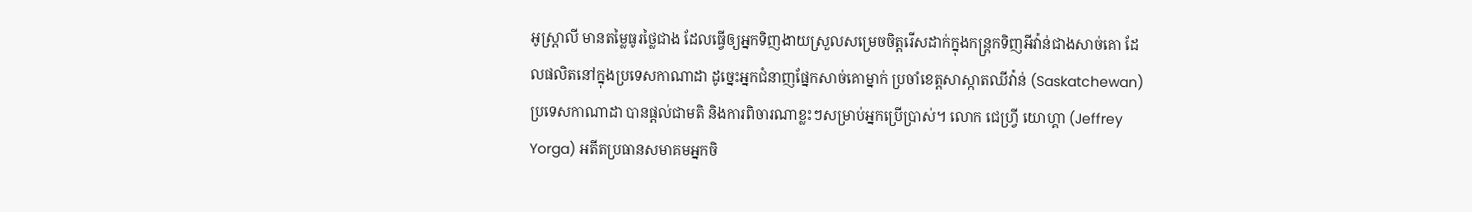អូស្ត្រាលី មានតម្លៃធូរថ្លៃជាង ដែលធ្វើឲ្យអ្នកទិញងាយស្រួលសម្រេចចិត្តរើសដាក់ក្នុងកន្ត្រកទិញអីវ៉ាន់ជាងសាច់គោ ដែលផលិតនៅក្នុងប្រទេសកាណាដា ដូច្នេះអ្នកជំនាញផ្នែកសាច់គោម្នាក់ ប្រចាំខេត្តសាស្កាតឈីវ៉ាន់ (Saskatchewan) ប្រទេសកាណាដា បានផ្តល់ជាមតិ និងការពិចារណាខ្លះៗសម្រាប់អ្នកប្រើប្រាស់។ លោក ជេហ្វ្រី យោហ្គា (Jeffrey Yorga) អតីតប្រធានសមាគមអ្នកចិ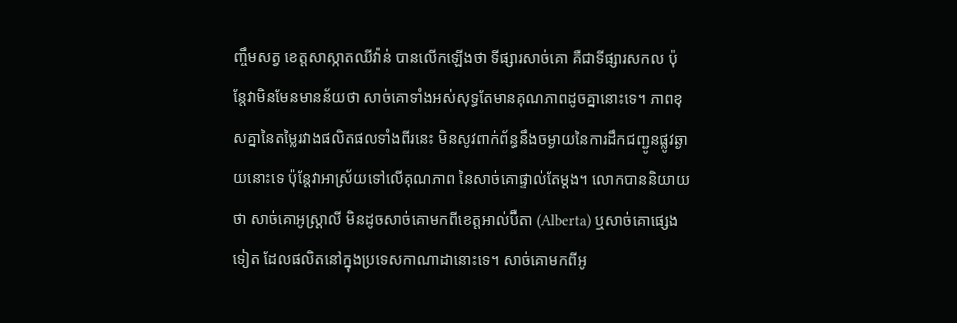ញ្ចឹមសត្វ ខេត្តសាស្កាតឈីវ៉ាន់ បានលើកឡើងថា ទីផ្សារសាច់គោ គឺជាទីផ្សារសកល ប៉ុន្តែវាមិនមែនមានន័យថា សាច់គោទាំងអស់សុទ្ធតែមានគុណភាពដូចគ្នានោះទេ។ ភាពខុសគ្នានៃតម្លៃរវាងផលិតផលទាំងពីរនេះ មិនសូវពាក់ព័ន្ធនឹងចម្ងាយនៃការដឹកជញ្ជូនផ្លូវឆ្ងាយនោះទេ ប៉ុន្តែវាអាស្រ័យទៅលើគុណភាព នៃសាច់គោផ្ទាល់តែម្តង។ លោកបាននិយាយថា សាច់គោអូស្ត្រាលី មិនដូចសាច់គោមកពីខេត្តអាល់ប៊ឺតា (Alberta) ឬសាច់គោផ្សេងទៀត ដែលផលិតនៅក្នុងប្រទេសកាណាដានោះទេ។ សាច់គោមកពីអូ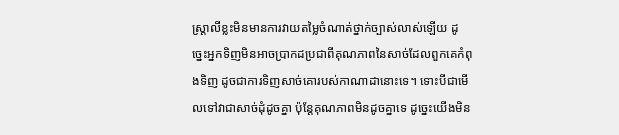ស្ត្រាលីខ្លះមិនមានការវាយតម្លៃចំណាត់ថ្នាក់ច្បាស់លាស់ឡើយ ដូច្នេះអ្នកទិញមិនអាចប្រាកដប្រជាពីគុណភាពនៃសាច់ដែលពួកគេកំពុងទិញ ដូចជាការទិញសាច់គោរបស់កាណាដានោះទេ។ ទោះបីជាមើលទៅវាជាសាច់ដុំដូចគ្នា ប៉ុន្តែគុណភាពមិនដូចគ្នាទេ ដូច្នេះយើងមិន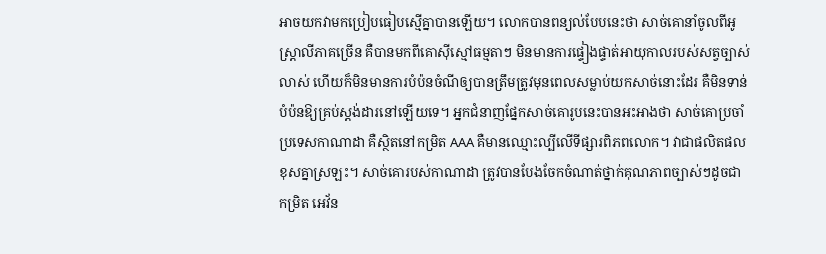អាចយកវាមកប្រៀបធៀបស្មើគ្នាបានឡើយ។ លោកបានពន្យល់បែបនេះថា សាច់គោនាំចូលពីអូស្ត្រាលីភាគច្រើន គឺបានមកពីគោស៊ីស្មៅធម្មតាៗ មិនមានការផ្ទៀងផ្ទាត់អាយុកាលរបស់សត្វច្បាស់លាស់ ហើយក៏មិនមានការបំប៉នចំណីឲ្យបានត្រឹមត្រូវមុនពេលសម្លាប់យកសាច់នោះដែរ គឺមិនទាន់បំប៉នឱ្យគ្រប់ស្តង់ដារនៅឡើយទេ។ អ្នកជំនាញផ្នែកសាច់គោរូបនេះបានអះអាងថា សាច់គោប្រចាំប្រទេសកាណាដា គឺស្ថិតនៅកម្រិត AAA គឺមានឈ្មោះល្បីលើទីផ្សារពិភពលោក។ វាជាផលិតផលខុសគ្នាស្រឡះ។ សាច់គោរបស់កាណាដា ត្រូវបានបែងចែកចំណាត់ថ្នាក់គុណភាពច្បាស់ៗដូចជា កម្រិត អេវ័ន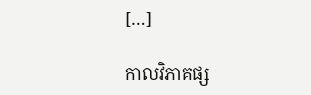[…]

កាលវិភាគផ្ស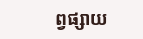ព្វផ្សាយ